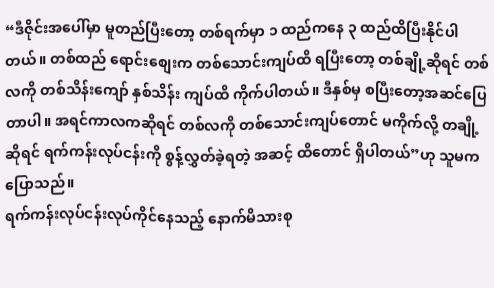“ဒီဇိုင်းအပေါ်မှာ မူတည်ပြီးတော့ တစ်ရက်မှာ ၁ ထည်ကနေ ၃ ထည်ထိပြီးနိုင်ပါတယ်။ တစ်ထည် ရောင်းစျေးက တစ်သောင်းကျပ်ထိ ရပြီးတော့ တစ်ချို့ဆိုရင် တစ်လကို တစ်သိန်းကျော် နှစ်သိန်း ကျပ်ထိ ကိုက်ပါတယ်။ ဒီနှစ်မှ စပြီးတော့အဆင်ပြေတာပါ။ အရင်ကာလကဆိုရင် တစ်လကို တစ်သောင်းကျပ်တောင် မကိုက်လို့ တချို့ဆိုရင် ရက်ကန်းလုပ်ငန်းကို စွန့်လွှတ်ခဲ့ရတဲ့ အဆင့် ထိတောင် ရှိပါတယ်”ဟု သူမကပြောသည်။
ရက်ကန်းလုပ်ငန်းလုပ်ကိုင်နေသည့် နောက်မိသားစု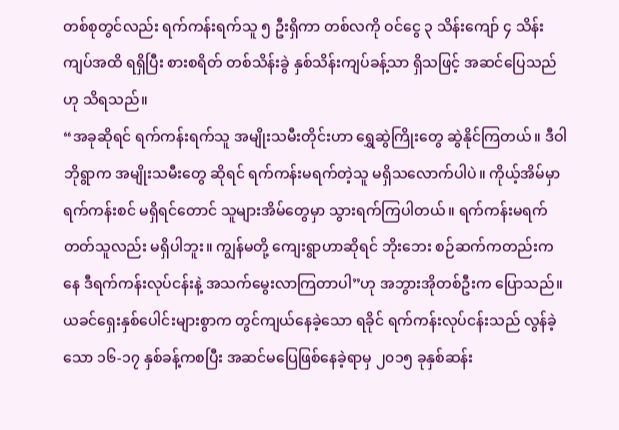တစ်စုတွင်လည်း ရက်ကန်းရက်သူ ၅ ဦးရှိကာ တစ်လကို ဝင်ငွေ ၃ သိန်းကျော် ၄ သိန်းကျပ်အထိ ရရှိပြီး စားစရိတ် တစ်သိန်းခွဲ နှစ်သိန်းကျပ်ခန့်သာ ရှိသဖြင့် အဆင်ပြေသည်ဟု သိရသည်။
“အခုဆိုရင် ရက်ကန်းရက်သူ အမျိုးသမီးတိုင်းဟာ ရွှေဆွဲကြိုးတွေ ဆွဲနိုင်ကြတယ်။ ဒီဝါဘိုရွာက အမျိုးသမီးတွေ ဆိုရင် ရက်ကန်းမရက်တဲ့သူ မရှိသလောက်ပါပဲ။ ကိုယ့်အိမ်မှာ ရက်ကန်းစင် မရှိရင်တောင် သူများအိမ်တွေမှာ သွားရက်ကြပါတယ်။ ရက်ကန်းမရက်တတ်သူလည်း မရှိပါဘူး။ ကျွန်မတို့ ကျေးရွာဟာဆိုရင် ဘိုးဘေး စဉ်ဆက်ကတည်းကနေ ဒီရက်ကန်းလုပ်ငန်းနဲ့ အသက်မွေးလာကြတာပါ”ဟု အဘွားအိုတစ်ဦးက ပြောသည်။
ယခင်ရှေးနှစ်ပေါင်းများစွာက တွင်ကျယ်နေခဲ့သော ရခိုင် ရက်ကန်းလုပ်ငန်းသည် လွန်ခဲ့သော ၁၆-၁၇ နှစ်ခန့်ကစပြီး အဆင်မပြေဖြစ်နေခဲ့ရာမှ ၂၀၁၅ ခုနှစ်ဆန်း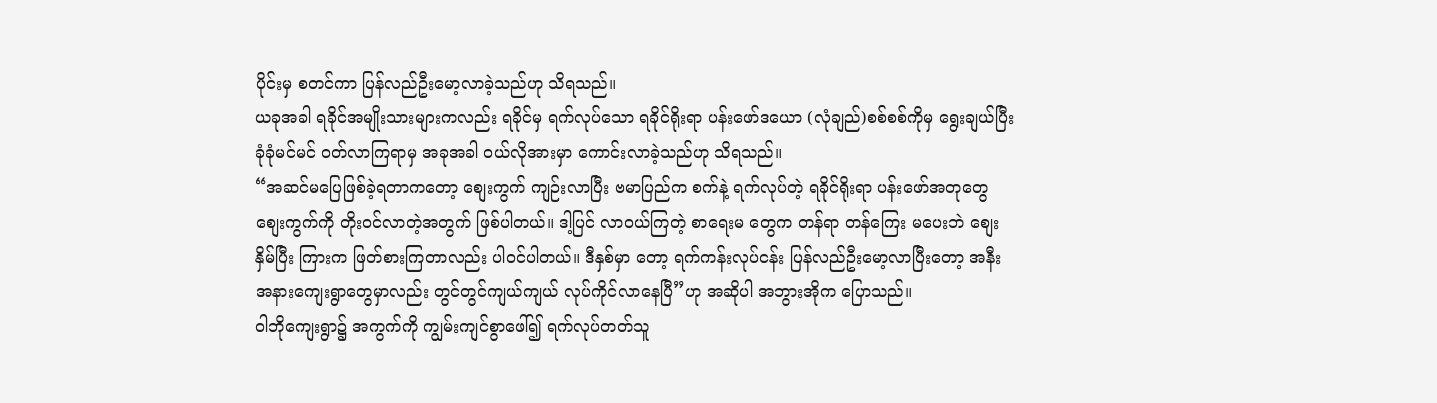ပိုင်းမှ စတင်ကာ ပြန်လည်ဦးမော့လာခဲ့သည်ဟု သိရသည်။
ယခုအခါ ရခိုင်အမျိုးသားများကလည်း ရခိုင်မှ ရက်လုပ်သော ရခိုင်ရိုးရာ ပန်းဖော်ဒယော (လုံချည်)စစ်စစ်ကိုမှ ရွေးချယ်ပြီး ခုံခုံမင်မင် ဝတ်လာကြရာမှ အခုအခါ ဝယ်လိုအားမှာ ကောင်းလာခဲ့သည်ဟု သိရသည်။
“အဆင်မပြေဖြစ်ခဲ့ရတာကတော့ စျေးကွက် ကျဉ်းလာပြီး ဗမာပြည်က စက်နဲ့ ရက်လုပ်တဲ့ ရခိုင်ရိုးရာ ပန်းဖော်အတုတွေ စျေးကွက်ကို တိုးဝင်လာတဲ့အတွက် ဖြစ်ပါတယ်။ ဒါ့ပြင် လာဝယ်ကြတဲ့ စာရေးမ တွေက တန်ရာ တန်ကြေး မပေးဘဲ စျေးနှိမ်ပြီး ကြားက ဖြတ်စားကြတာလည်း ပါဝင်ပါတယ်။ ဒီနှစ်မှာ တော့ ရက်ကန်းလုပ်ငန်း ပြန်လည်ဦးမော့လာပြီးတော့ အနီးအနားကျေးရွာတွေမှာလည်း တွင်တွင်ကျယ်ကျယ် လုပ်ကိုင်လာနေပြီ”ဟု အဆိုပါ အဘွားအိုက ပြောသည်။
ဝါဘိုကျေးရွာ၌ အကွက်ကို ကျွမ်းကျင်စွာဖေါ်၍ ရက်လုပ်တတ်သူ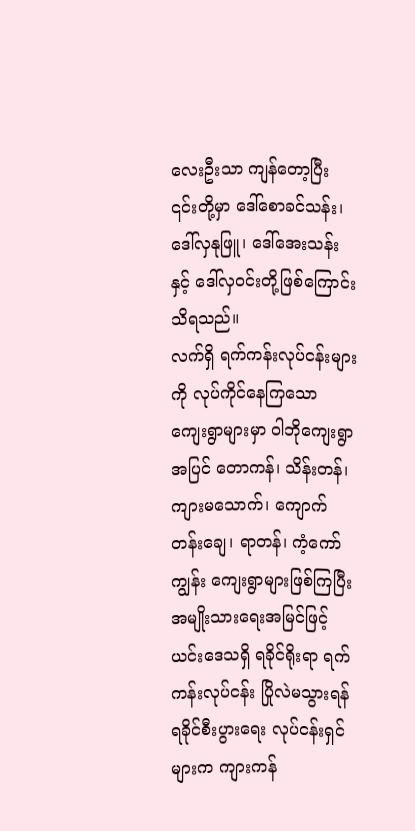လေးဦးသာ ကျန်တော့ပြီး ၎င်းတို့မှာ ဒေါ်စောခင်သန်း၊ ဒေါ်လှနုဖြူ၊ ဒေါ်အေးသန်းနှင့် ဒေါ်လှဝင်းတို့ဖြစ်ကြောင်း သိရသည်။
လက်ရှိ ရက်ကန်းလုပ်ငန်းများကို လုပ်ကိုင်နေကြသော ကျေးရွာများမှာ ဝါဘိုကျေးရွာအပြင် တောကန်၊ သိန်းတန်၊ ကျားမသောက်၊ ကျောက်တန်းချေ၊ ရာတန်၊ ကံ့ကော်ကျွန်း ကျေးရွာများဖြစ်ကြပြီး အမျိုးသားရေးအမြင်ဖြင့် ယင်းဒေသရှိ ရခိုင်ရိုးရာ ရက်ကန်းလုပ်ငန်း ပြိုလဲမသွားရန် ရခိုင်စီးပွားရေး လုပ်ငန်းရှင်များက ကျားကန်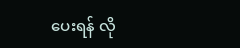ပေးရန် လို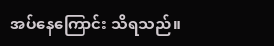အပ်နေကြောင်း သိရသည်။